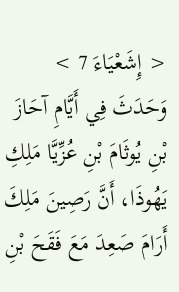< إِشَعْيَاءَ 7 >
وَحَدَثَ فِي أَيَّامِ آحَازَ بْنِ يُوثَامَ بْنِ عُزِّيَّا مَلِكِ يَهُوذَا، أَنَّ رَصِينَ مَلِكَ أَرَامَ صَعِدَ مَعَ فَقَحَ بْنِ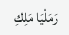رَمَلْيَا مَلِكِ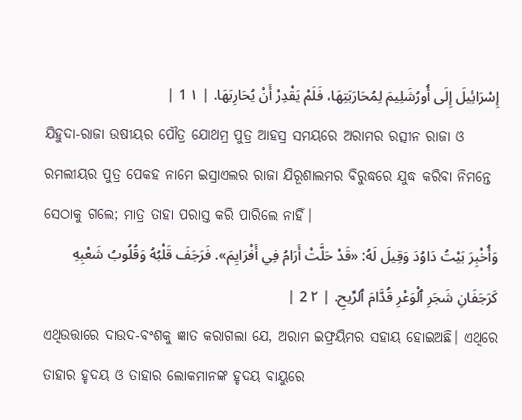إِسْرَائِيلَ إِلَى أُورُشَلِيمَ لِمُحَارَبَتِهَا، فَلَمْ يَقْدِرْ أَنْ يُحَارِبَهَا. | ١ 1 |
ଯିହୁଦା-ରାଜା ଉଷୀୟର ପୌତ୍ର ଯୋଥମ୍ର ପୁତ୍ର ଆହସ୍ର ସମୟରେ ଅରାମର ରତ୍ସୀନ ରାଜା ଓ ରମଲୀୟର ପୁତ୍ର ପେକହ ନାମେ ଇସ୍ରାଏଲର ରାଜା ଯିରୂଶାଲମର ବିରୁଦ୍ଧରେ ଯୁଦ୍ଧ କରିବା ନିମନ୍ତେ ସେଠାକୁ ଗଲେ; ମାତ୍ର ତାହା ପରାସ୍ତ କରି ପାରିଲେ ନାହିଁ।
وَأُخْبِرَ بَيْتُ دَاوُدَ وَقِيلَ لَهُ: «قَدْ حَلَّتْ أَرَامُ فِي أَفْرَايِمَ». فَرَجَفَ قَلْبُهُ وَقُلُوبُ شَعْبِهِ كَرَجَفَانِ شَجَرِ ٱلْوَعْرِ قُدَّامَ ٱلرِّيحِ. | ٢ 2 |
ଏଥିଉତ୍ତାରେ ଦାଉଦ-ବଂଶକୁ ଜ୍ଞାତ କରାଗଲା ଯେ, ଅରାମ ଇଫ୍ରୟିମର ସହାୟ ହୋଇଅଛି। ଏଥିରେ ତାହାର ହୃଦୟ ଓ ତାହାର ଲୋକମାନଙ୍କ ହୃଦୟ ବାୟୁରେ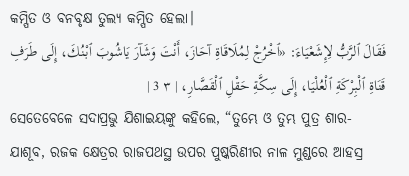କମ୍ପିତ ଓ ବନବୃକ୍ଷ ତୁଲ୍ୟ କମ୍ପିତ ହେଲା।
فَقَالَ ٱلرَّبُّ لِإِشَعْيَاءَ: «ٱخْرُجْ لِمُلَاقَاةِ آحَازَ، أَنْتَ وَشَآرَ يَاشُوبَ ٱبْنُكَ، إِلَى طَرَفِ قَنَاةِ ٱلْبِرْكَةِ ٱلْعُلْيَا، إِلَى سِكَّةِ حَقْلِ ٱلْقَصَّارِ، | ٣ 3 |
ସେତେବେଳେ ସଦାପ୍ରଭୁ ଯିଶାଇୟଙ୍କୁ କହିଲେ, “ତୁମ୍ଭେ ଓ ତୁମ୍ଭ ପୁତ୍ର ଶାର-ଯାଶୂବ, ରଜକ କ୍ଷେତ୍ରର ରାଜପଥସ୍ଥ ଉପର ପୁଷ୍କରିଣୀର ନାଳ ମୁଣ୍ଡରେ ଆହସ୍ର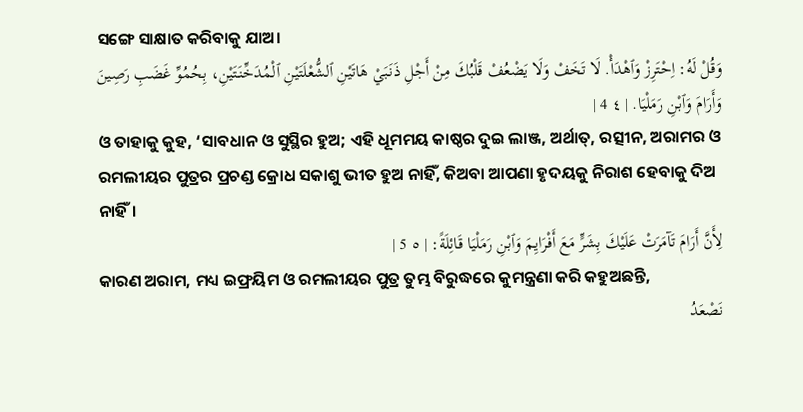ସଙ୍ଗେ ସାକ୍ଷାତ କରିବାକୁ ଯାଅ।
وَقُلْ لَهُ: اِحْتَرِزْ وَٱهْدَأْ. لَا تَخَفْ وَلَا يَضْعُفْ قَلْبُكَ مِنْ أَجْلِ ذَنَبَيْ هَاتَيْنِ ٱلشُّعْلَتَيْنِ ٱلْمُدَخِّنَتَيْنِ، بِحُمُوِّ غَضَبِ رَصِينَ وَأَرَامَ وَٱبْنِ رَمَلْيَا. | ٤ 4 |
ଓ ତାହାକୁ କୁହ, ‘ସାବଧାନ ଓ ସୁସ୍ଥିର ହୁଅ; ଏହି ଧୂମମୟ କାଷ୍ଠର ଦୁଇ ଲାଞ୍ଜ, ଅର୍ଥାତ୍, ରତ୍ସୀନ, ଅରାମର ଓ ରମଲୀୟର ପୁତ୍ରର ପ୍ରଚଣ୍ଡ କ୍ରୋଧ ସକାଶୁ ଭୀତ ହୁଅ ନାହିଁ, କିଅବା ଆପଣା ହୃଦୟକୁ ନିରାଶ ହେବାକୁ ଦିଅ ନାହିଁ।
لِأَنَّ أَرَامَ تَآمَرَتْ عَلَيْكَ بِشَرٍّ مَعَ أَفْرَايِمَ وَٱبْنِ رَمَلْيَا قَائِلَةً: | ٥ 5 |
କାରଣ ଅରାମ, ମଧ୍ୟ ଇଫ୍ରୟିମ ଓ ରମଲୀୟର ପୁତ୍ର ତୁମ୍ଭ ବିରୁଦ୍ଧରେ କୁମନ୍ତ୍ରଣା କରି କହୁଅଛନ୍ତି,
نَصْعَدُ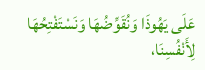عَلَى يَهُوذَا وَنُقَوِّضُهَا وَنَسْتَفْتِحُهَا لِأَنْفُسِنَا،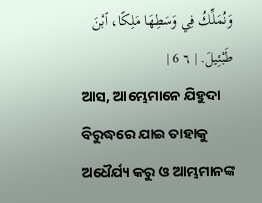وَنُمَلِّكُ فِي وَسَطِهَا مَلِكًا، ٱبْنَ طَبْئِيلَ. | ٦ 6 |
ଆସ, ଆମ୍ଭେମାନେ ଯିହୁଦା ବିରୁଦ୍ଧରେ ଯାଇ ତାହାକୁ ଅଧୈର୍ଯ୍ୟ କରୁ ଓ ଆମ୍ଭମାନଙ୍କ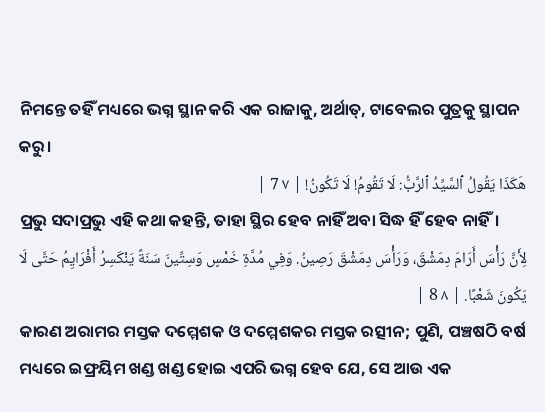ନିମନ୍ତେ ତହିଁ ମଧ୍ୟରେ ଭଗ୍ନ ସ୍ଥାନ କରି ଏକ ରାଜାକୁ, ଅର୍ଥାତ୍, ଟାବେଲର ପୁତ୍ରକୁ ସ୍ଥାପନ କରୁ।
هَكَذَا يَقُولُ ٱلسَّيِّدُ ٱلرَّبُّ: لَا تَقُومُ! لَا تَكُونُ! | ٧ 7 |
ପ୍ରଭୁ ସଦାପ୍ରଭୁ ଏହି କଥା କହନ୍ତି, ତାହା ସ୍ଥିର ହେବ ନାହିଁ ଅବା ସିଦ୍ଧ ହିଁ ହେବ ନାହିଁ।
لِأَنَّ رَأْسَ أَرَامَ دِمَشْقَ، وَرَأْسَ دِمَشْقَ رَصِينُ. وَفِي مُدَّةِ خَمْسٍ وَسِتِّينَ سَنَةً يَنْكَسِرُ أَفْرَايِمُ حَتَّى لَا يَكُونَ شَعْبًا. | ٨ 8 |
କାରଣ ଅରାମର ମସ୍ତକ ଦମ୍ମେଶକ ଓ ଦମ୍ମେଶକର ମସ୍ତକ ରତ୍ସୀନ; ପୁଣି, ପଞ୍ଚଷଠି ବର୍ଷ ମଧ୍ୟରେ ଇଫ୍ରୟିମ ଖଣ୍ଡ ଖଣ୍ଡ ହୋଇ ଏପରି ଭଗ୍ନ ହେବ ଯେ, ସେ ଆଉ ଏକ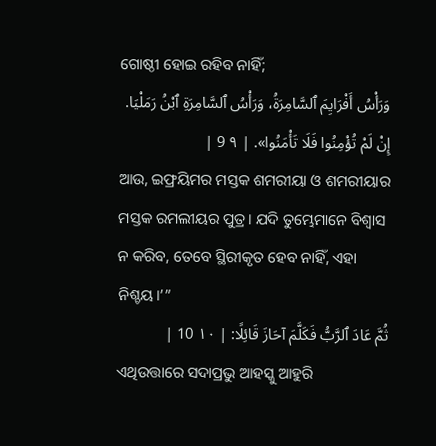ଗୋଷ୍ଠୀ ହୋଇ ରହିବ ନାହିଁ;
وَرَأْسُ أَفْرَايِمَ ٱلسَّامِرَةُ، وَرَأْسُ ٱلسَّامِرَةِ ٱبْنُ رَمَلْيَا. إِنْ لَمْ تُؤْمِنُوا فَلَا تَأْمَنُوا». | ٩ 9 |
ଆଉ, ଇଫ୍ରୟିମର ମସ୍ତକ ଶମରୀୟା ଓ ଶମରୀୟାର ମସ୍ତକ ରମଲୀୟର ପୁତ୍ର। ଯଦି ତୁମ୍ଭେମାନେ ବିଶ୍ୱାସ ନ କରିବ, ତେବେ ସ୍ଥିରୀକୃତ ହେବ ନାହିଁ, ଏହା ନିଶ୍ଚୟ।’”
ثُمَّ عَادَ ٱلرَّبُّ فَكَلَّمَ آحَازَ قَائِلًا: | ١٠ 10 |
ଏଥିଉତ୍ତାରେ ସଦାପ୍ରଭୁ ଆହସ୍କୁ ଆହୁରି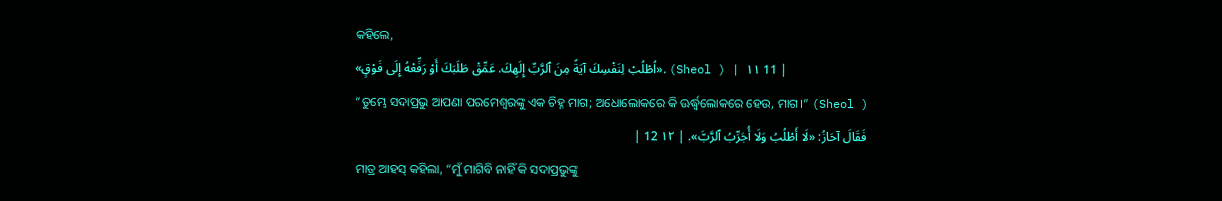କହିଲେ,
«اُطْلُبْ لِنَفْسِكَ آيَةً مِنَ ٱلرَّبِّ إِلَهِكَ. عَمِّقْ طَلَبَكَ أَوْ رَفِّعْهُ إِلَى فَوْقٍ». (Sheol ) | ١١ 11 |
“ତୁମ୍ଭେ ସଦାପ୍ରଭୁ ଆପଣା ପରମେଶ୍ୱରଙ୍କୁ ଏକ ଚିହ୍ନ ମାଗ; ଅଧୋଲୋକରେ କି ଊର୍ଦ୍ଧ୍ୱଲୋକରେ ହେଉ, ମାଗ।” (Sheol )
فَقَالَ آحَازُ: «لَا أَطْلُبُ وَلَا أُجَرِّبُ ٱلرَّبَّ». | ١٢ 12 |
ମାତ୍ର ଆହସ୍ କହିଲା, “ମୁଁ ମାଗିବି ନାହିଁ କି ସଦାପ୍ରଭୁଙ୍କୁ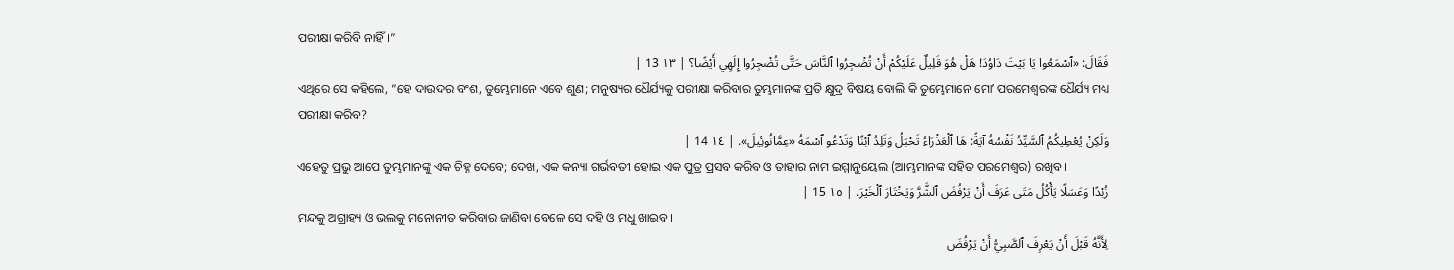ପରୀକ୍ଷା କରିବି ନାହିଁ।”
فَقَالَ: «ٱسْمَعُوا يَا بَيْتَ دَاوُدَ! هَلْ هُوَ قَلِيلٌ عَلَيْكُمْ أَنْ تُضْجِرُوا ٱلنَّاسَ حَتَّى تُضْجِرُوا إِلَهِي أَيْضًا؟ | ١٣ 13 |
ଏଥିରେ ସେ କହିଲେ, “ହେ ଦାଉଦର ବଂଶ, ତୁମ୍ଭେମାନେ ଏବେ ଶୁଣ; ମନୁଷ୍ୟର ଧୈର୍ଯ୍ୟକୁ ପରୀକ୍ଷା କରିବାର ତୁମ୍ଭମାନଙ୍କ ପ୍ରତି କ୍ଷୁଦ୍ର ବିଷୟ ବୋଲି କି ତୁମ୍ଭେମାନେ ମୋʼ ପରମେଶ୍ୱରଙ୍କ ଧୈର୍ଯ୍ୟ ମଧ୍ୟ ପରୀକ୍ଷା କରିବ?
وَلَكِنْ يُعْطِيكُمُ ٱلسَّيِّدُ نَفْسُهُ آيَةً: هَا ٱلْعَذْرَاءُ تَحْبَلُ وَتَلِدُ ٱبْنًا وَتَدْعُو ٱسْمَهُ «عِمَّانُوئِيلَ». | ١٤ 14 |
ଏହେତୁ ପ୍ରଭୁ ଆପେ ତୁମ୍ଭମାନଙ୍କୁ ଏକ ଚିହ୍ନ ଦେବେ; ଦେଖ, ଏକ କନ୍ୟା ଗର୍ଭବତୀ ହୋଇ ଏକ ପୁତ୍ର ପ୍ରସବ କରିବ ଓ ତାହାର ନାମ ଇମ୍ମାନୁୟେଲ (ଆମ୍ଭମାନଙ୍କ ସହିତ ପରମେଶ୍ୱର) ରଖିବ।
زُبْدًا وَعَسَلًا يَأْكُلُ مَتَى عَرَفَ أَنْ يَرْفُضَ ٱلشَّرَّ وَيَخْتَارَ ٱلْخَيْرَ. | ١٥ 15 |
ମନ୍ଦକୁ ଅଗ୍ରାହ୍ୟ ଓ ଭଲକୁ ମନୋନୀତ କରିବାର ଜାଣିବା ବେଳେ ସେ ଦହି ଓ ମଧୁ ଖାଇବ।
لِأَنَّهُ قَبْلَ أَنْ يَعْرِفَ ٱلصَّبِيُّ أَنْ يَرْفُضَ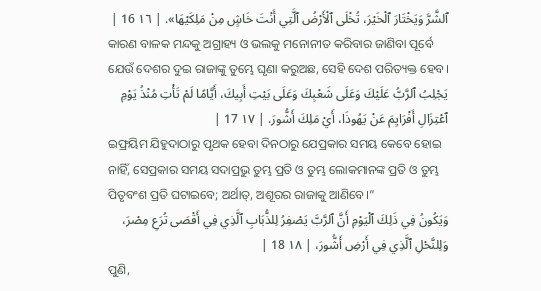ٱلشَّرَّ وَيَخْتَارَ ٱلْخَيْرَ، تُخْلَى ٱلْأَرْضُ ٱلَّتِي أَنْتَ خَاشٍ مِنْ مَلِكَيْهَا». | ١٦ 16 |
କାରଣ ବାଳକ ମନ୍ଦକୁ ଅଗ୍ରାହ୍ୟ ଓ ଭଲକୁ ମନୋନୀତ କରିବାର ଜାଣିବା ପୂର୍ବେ ଯେଉଁ ଦେଶର ଦୁଇ ରାଜାଙ୍କୁ ତୁମ୍ଭେ ଘୃଣା କରୁଅଛ, ସେହି ଦେଶ ପରିତ୍ୟକ୍ତ ହେବ।
يَجْلِبُ ٱلرَّبُّ عَلَيْكَ وَعَلَى شَعْبِكَ وَعَلَى بَيْتِ أَبِيكَ، أَيَّامًا لَمْ تَأْتِ مُنْذُ يَوْمِ ٱعْتِزَالِ أَفْرَايِمَ عَنْ يَهُوذَا، أَيْ مَلِكَ أَشُّورَ. | ١٧ 17 |
ଇଫ୍ରୟିମ ଯିହୁଦାଠାରୁ ପୃଥକ ହେବା ଦିନଠାରୁ ଯେପ୍ରକାର ସମୟ କେବେ ହୋଇ ନାହିଁ, ସେପ୍ରକାର ସମୟ ସଦାପ୍ରଭୁ ତୁମ୍ଭ ପ୍ରତି ଓ ତୁମ୍ଭ ଲୋକମାନଙ୍କ ପ୍ରତି ଓ ତୁମ୍ଭ ପିତୃବଂଶ ପ୍ରତି ଘଟାଇବେ; ଅର୍ଥାତ୍, ଅଶୂରର ରାଜାକୁ ଆଣିବେ।”
وَيَكُونُ فِي ذَلِكَ ٱلْيَوْمِ أَنَّ ٱلرَّبَّ يَصْفِرُ لِلذُّبَابِ ٱلَّذِي فِي أَقْصَى تُرَعِ مِصْرَ، وَلِلنَّحْلِ ٱلَّذِي فِي أَرْضِ أَشُّورَ، | ١٨ 18 |
ପୁଣି,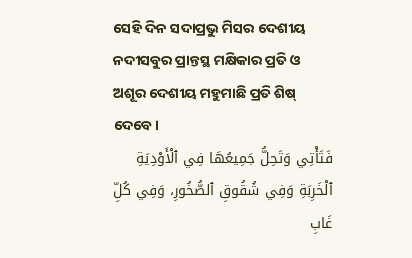ସେହି ଦିନ ସଦାପ୍ରଭୁ ମିସର ଦେଶୀୟ ନଦୀସବୁର ପ୍ରାନ୍ତସ୍ଥ ମକ୍ଷିକାର ପ୍ରତି ଓ ଅଶୂର ଦେଶୀୟ ମହୁମାଛି ପ୍ରତି ଶିଷ୍ ଦେବେ।
فَتَأْتِي وَتَحِلُّ جَمِيعُهَا فِي ٱلْأَوْدِيَةِ ٱلْخَرِبَةِ وَفِي شُقُوقِ ٱلصُّخُورِ، وَفِي كُلِّ غَابِ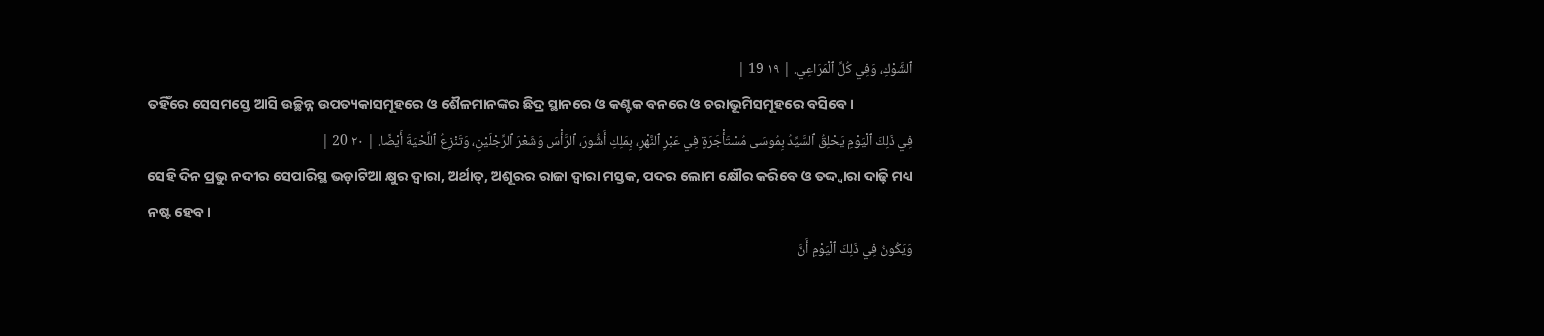ٱلشَّوْكِ، وَفِي كُلِّ ٱلْمَرَاعِي. | ١٩ 19 |
ତହିଁରେ ସେସମସ୍ତେ ଆସି ଉଚ୍ଛିନ୍ନ ଉପତ୍ୟକାସମୂହରେ ଓ ଶୈଳମାନଙ୍କର ଛିଦ୍ର ସ୍ଥାନରେ ଓ କଣ୍ଟକ ବନରେ ଓ ଚରାଭୂମିସମୂହରେ ବସିବେ।
فِي ذَلِكَ ٱلْيَوْمِ يَحْلِقُ ٱلسَّيِّدُ بِمُوسَى مُسْتَأْجَرَةٍ فِي عَبْرِ ٱلنَّهْرِ، بِمَلِكِ أَشُّورَ، ٱلرَّأْسَ وَشَعْرَ ٱلرِّجْلَيْنِ، وَتَنْزِعُ ٱللِّحْيَةَ أَيْضًا. | ٢٠ 20 |
ସେହି ଦିନ ପ୍ରଭୁ ନଦୀର ସେପାରିସ୍ଥ ଭଡ଼ାଟିଆ କ୍ଷୁର ଦ୍ୱାରା, ଅର୍ଥାତ୍, ଅଶୂରର ରାଜା ଦ୍ୱାରା ମସ୍ତକ, ପଦର ଲୋମ କ୍ଷୌର କରିବେ ଓ ତଦ୍ଦ୍ୱାରା ଦାଢ଼ି ମଧ୍ୟ ନଷ୍ଟ ହେବ।
وَيَكُونُ فِي ذَلِكَ ٱلْيَوْمِ أَنَّ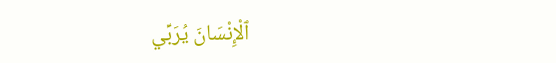ٱلْإِنْسَانَ يُرَبِّي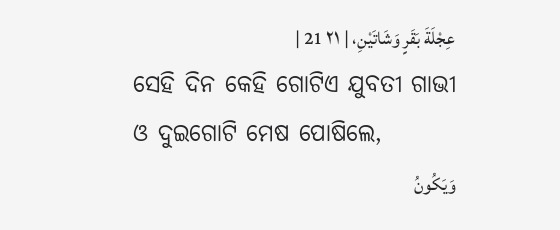عِجْلَةَ بَقَرٍ وَشَاتَيْنِ، | ٢١ 21 |
ସେହି ଦିନ କେହି ଗୋଟିଏ ଯୁବତୀ ଗାଭୀ ଓ ଦୁଇଗୋଟି ମେଷ ପୋଷିଲେ,
وَيَكُونُ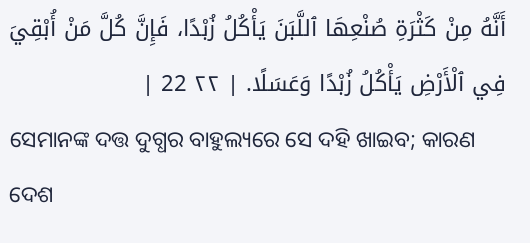أَنَّهُ مِنْ كَثْرَةِ صُنْعِهَا ٱللَّبَنَ يَأْكُلُ زُبْدًا، فَإِنَّ كُلَّ مَنْ أُبْقِيَ فِي ٱلْأَرْضِ يَأْكُلُ زُبْدًا وَعَسَلًا. | ٢٢ 22 |
ସେମାନଙ୍କ ଦତ୍ତ ଦୁଗ୍ଧର ବାହୁଲ୍ୟରେ ସେ ଦହି ଖାଇବ; କାରଣ ଦେଶ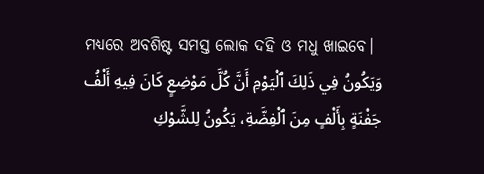ମଧ୍ୟରେ ଅବଶିଷ୍ଟ ସମସ୍ତ ଲୋକ ଦହି ଓ ମଧୁ ଖାଇବେ।
وَيَكُونُ فِي ذَلِكَ ٱلْيَوْمِ أَنَّ كُلَّ مَوْضِعٍ كَانَ فِيهِ أَلْفُ جَفْنَةٍ بِأَلْفٍ مِنَ ٱلْفِضَّةِ، يَكُونُ لِلشَّوْكِ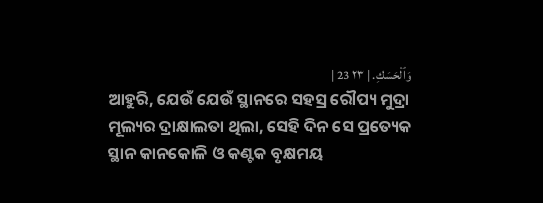وَٱلْحَسَكِ. | ٢٣ 23 |
ଆହୁରି, ଯେଉଁ ଯେଉଁ ସ୍ଥାନରେ ସହସ୍ର ରୌପ୍ୟ ମୁଦ୍ରା ମୂଲ୍ୟର ଦ୍ରାକ୍ଷାଲତା ଥିଲା, ସେହି ଦିନ ସେ ପ୍ରତ୍ୟେକ ସ୍ଥାନ କାନକୋଳି ଓ କଣ୍ଟକ ବୃକ୍ଷମୟ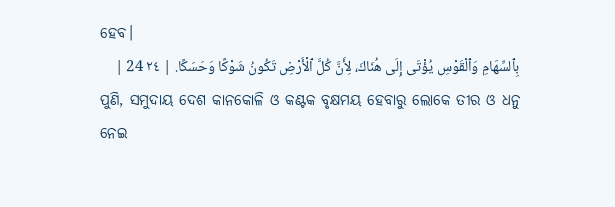ହେବ।
بِٱلسِّهَامِ وَٱلْقَوْسِ يُؤْتَى إِلَى هُنَاكَ، لِأَنَّ كُلَّ ٱلْأَرْضِ تَكُونُ شَوْكًا وَحَسَكًا. | ٢٤ 24 |
ପୁଣି, ସମୁଦାୟ ଦେଶ କାନକୋଳି ଓ କଣ୍ଟକ ବୃକ୍ଷମୟ ହେବାରୁ ଲୋକେ ତୀର ଓ ଧନୁ ନେଇ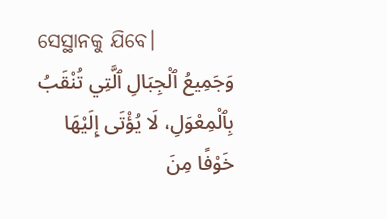ସେସ୍ଥାନକୁ ଯିବେ।
وَجَمِيعُ ٱلْجِبَالِ ٱلَّتِي تُنْقَبُ بِٱلْمِعْوَلِ، لَا يُؤْتَى إِلَيْهَا خَوْفًا مِنَ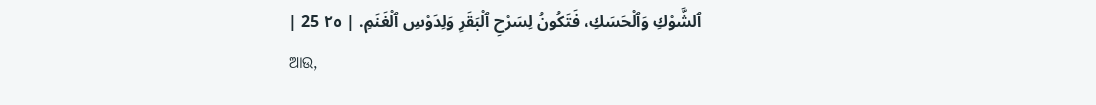ٱلشَّوْكِ وَٱلْحَسَكِ، فَتَكُونُ لِسَرْحِ ٱلْبَقَرِ وَلِدَوْسِ ٱلْغَنَمِ. | ٢٥ 25 |
ଆଉ,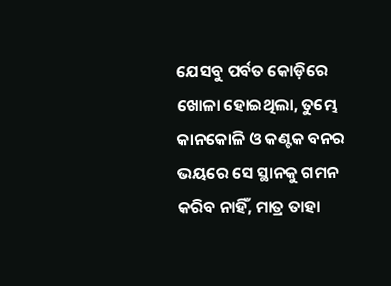ଯେସବୁ ପର୍ବତ କୋଡ଼ିରେ ଖୋଳା ହୋଇଥିଲା, ତୁମ୍ଭେ କାନକୋଳି ଓ କଣ୍ଟକ ବନର ଭୟରେ ସେ ସ୍ଥାନକୁ ଗମନ କରିବ ନାହିଁ, ମାତ୍ର ତାହା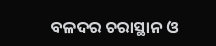ବଳଦର ଚରାସ୍ଥାନ ଓ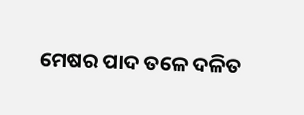ମେଷର ପାଦ ତଳେ ଦଳିତ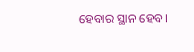ହେବାର ସ୍ଥାନ ହେବ।